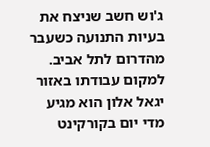ג'וש חשב שניצח את בעיות התנועה כשעבר מהדרום לתל אביב. למקום עבודתו באזור יגאל אלון הוא מגיע מדי יום בקורקינט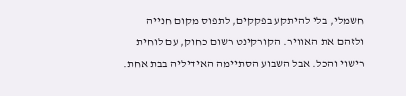חשמלי, בלי להיתקע בפקקים, לתפוס מקום חנייה ולזהם את האוויר. הקורקינט רשום כחוק, עם לוחית רישוי והכל. אבל השבוע הסתיימה האידיליה בבת אחת.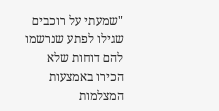"שמעתי על רוכבים שגילו לפתע שנרשמו להם דוחות שלא הכירו באמצעות המצלמות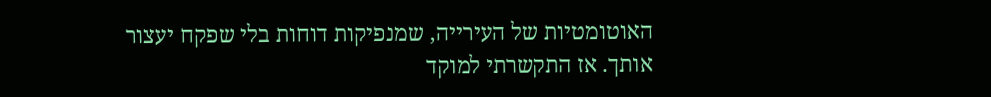האוטומטיות של העירייה, שמנפיקות דוחות בלי שפקח יעצור אותך. אז התקשרתי למוקד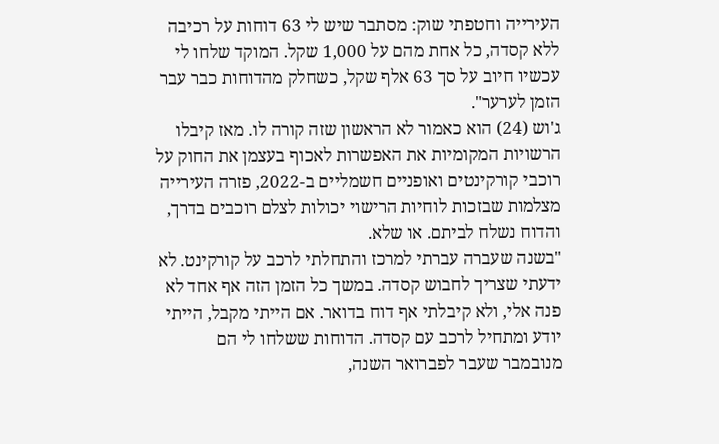העירייה וחטפתי שוק: מסתבר שיש לי 63 דוחות על רכיבה ללא קסדה, כל אחת מהם על 1,000 שקל. המוקד שלחו לי עכשיו חיוב על סך 63 אלף שקל, כשחלק מהדוחות כבר עבר הזמן לערער".
ג'וש (24) הוא כאמור לא הראשון שזה קורה לו. מאז קיבלו הרשויות המקומיות את האפשרות לאכוף בעצמן את החוק על רוכבי קורקינטים ואופניים חשמליים ב-2022, פזרה העירייה מצלמות שבזכות לוחיות הרישוי יכולות לצלם רוכבים בדרך, והדוח נשלח לביתם. או שלא.
"בשנה שעברה עברתי למרכז והתחלתי לרכב על קורקינט. לא ידעתי שצריך לחבוש קסדה. במשך כל הזמן הזה אף אחד לא פנה אלי, ולא קיבלתי אף דוח בדואר. אם הייתי מקבל, הייתי יודע ומתחיל לרכב עם קסדה. הדוחות ששלחו לי הם מנובמבר שעבר לפברואר השנה,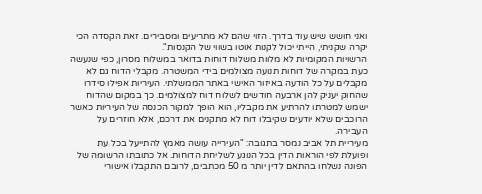ואני חושש שיש עוד בדרך. הזוי שהם לא מתריעים ומסבירים. זאת הקסדה הכי יקרה שקניתי, הייתי יכול לקנות אוטו בשווי של הקנסות".
הרשויות המקומיות לא מלוות משלוח דוחות בדואר במשלוח מסרון, כפי שנעשה כעת במקרה של דוחות תנועה מצולמים בידי המשטרה. מקבלי הדוח גם לא מקבלים על כל הודעה באיזור האישי באתר הממשלתי. העיריות אפילו סידרו שהחוק יעניק להן ארבעה חודשים לשלוח דוח למצולמים. כך במקום שהדוח ישמש למטרתו להרתיע את מקבליו, הוא הופך למקור הכנסה של העיריות כאשר הרוכבים שלא יודעים שקיבלו דוח לא מתקנים את דרכם, אלא חוזרים על העבירה.
מעיריית תל אביב נמסר בתגובה: "העירייה עושה מאמץ להתייעל בכל עת ופועלת לפי הוראות הדין בכל הנוגע לשליחת הדוחות. אל כתובתו הרשומה של הפונה נשלחו בהתאם לדין יותר מ 50 מכתבים, לרובם התקבלו אישורי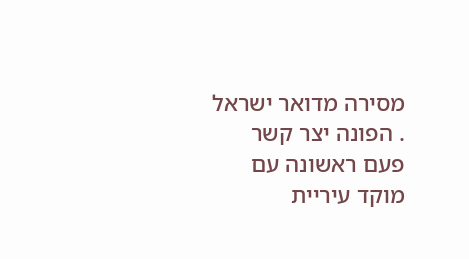מסירה מדואר ישראל . הפונה יצר קשר פעם ראשונה עם מוקד עיריית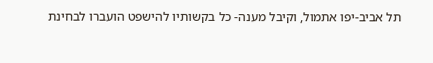תל אביב-יפו אתמול, וקיבל מענה- כל בקשותיו להישפט הועברו לבחינת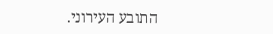התובע העירוני.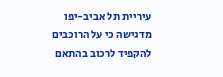עיריית תל אביב-יפו מדגישה כי על הרוכבים להקפיד לרכוב בהתאם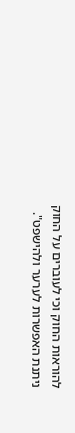להוראות החוק וכי לעוברים על החוק ניתנת האפשרות לערער ולהישפט".